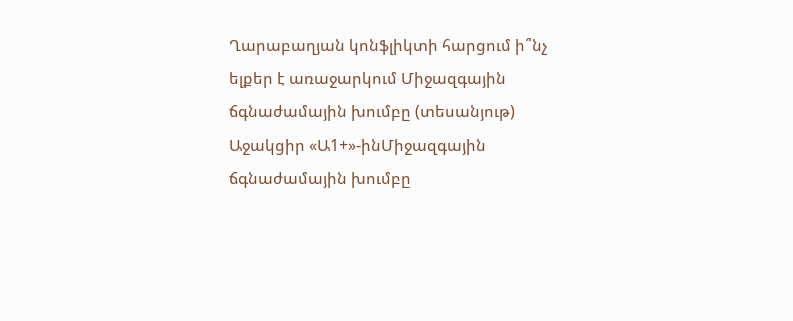Ղարաբաղյան կոնֆլիկտի հարցում ի՞նչ ելքեր է առաջարկում Միջազգային ճգնաժամային խումբը (տեսանյութ)
Աջակցիր «Ա1+»-ինՄիջազգային ճգնաժամային խումբը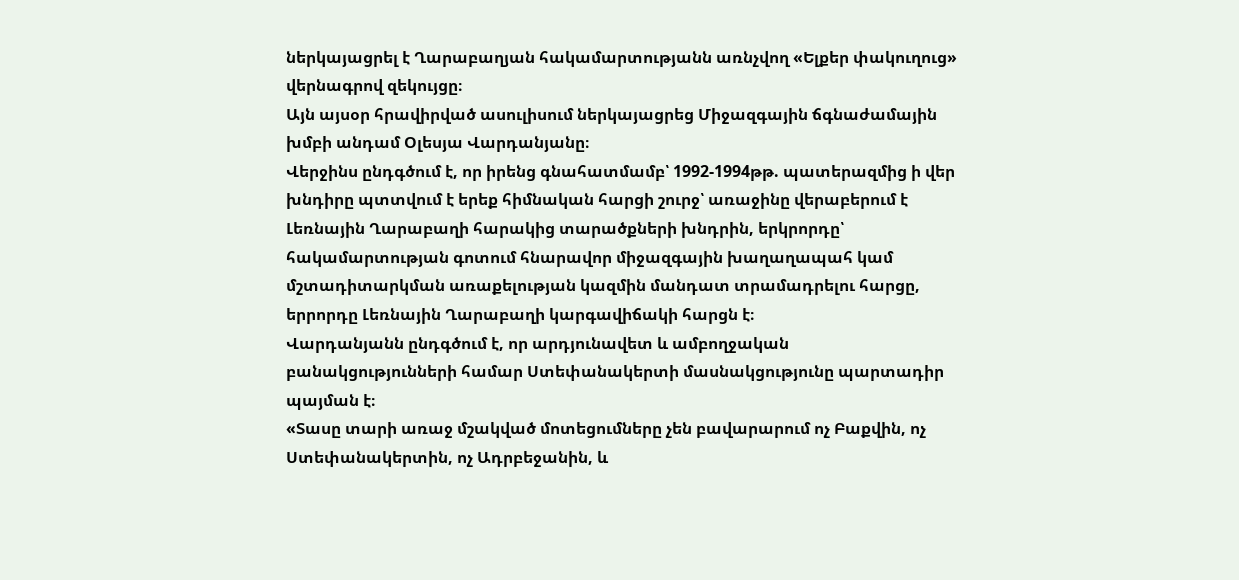ներկայացրել է Ղարաբաղյան հակամարտությանն առնչվող «Ելքեր փակուղուց» վերնագրով զեկույցը։
Այն այսօր հրավիրված ասուլիսում ներկայացրեց Միջազգային ճգնաժամային խմբի անդամ Օլեսյա Վարդանյանը։
Վերջինս ընդգծում է, որ իրենց գնահատմամբ՝ 1992-1994թթ. պատերազմից ի վեր խնդիրը պտտվում է երեք հիմնական հարցի շուրջ՝ առաջինը վերաբերում է Լեռնային Ղարաբաղի հարակից տարածքների խնդրին, երկրորդը՝ հակամարտության գոտում հնարավոր միջազգային խաղաղապահ կամ մշտադիտարկման առաքելության կազմին մանդատ տրամադրելու հարցը, երրորդը Լեռնային Ղարաբաղի կարգավիճակի հարցն է։
Վարդանյանն ընդգծում է, որ արդյունավետ և ամբողջական բանակցությունների համար Ստեփանակերտի մասնակցությունը պարտադիր պայման է։
«Տասը տարի առաջ մշակված մոտեցումները չեն բավարարում ոչ Բաքվին, ոչ Ստեփանակերտին, ոչ Ադրբեջանին, և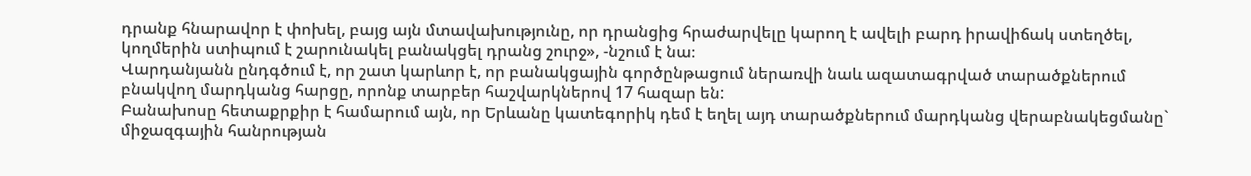դրանք հնարավոր է փոխել, բայց այն մտավախությունը, որ դրանցից հրաժարվելը կարող է ավելի բարդ իրավիճակ ստեղծել, կողմերին ստիպում է շարունակել բանակցել դրանց շուրջ», -նշում է նա։
Վարդանյանն ընդգծում է, որ շատ կարևոր է, որ բանակցային գործընթացում ներառվի նաև ազատագրված տարածքներում բնակվող մարդկանց հարցը, որոնք տարբեր հաշվարկներով 17 հազար են:
Բանախոսը հետաքրքիր է համարում այն, որ Երևանը կատեգորիկ դեմ է եղել այդ տարածքներում մարդկանց վերաբնակեցմանը` միջազգային հանրության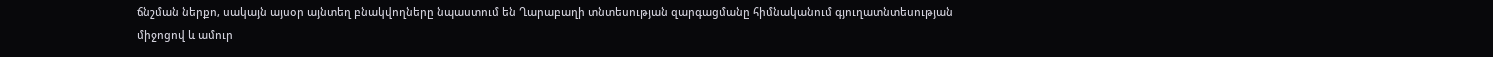ճնշման ներքո, սակայն այսօր այնտեղ բնակվողները նպաստում են Ղարաբաղի տնտեսության զարգացմանը հիմնականում գյուղատնտեսության միջոցով և ամուր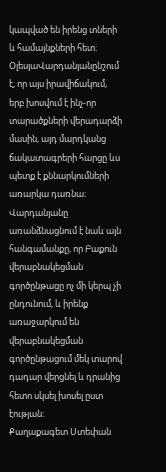կապված են իրենց տների և համայնքների հետ։
ՕլեսյաՎարդանյանընշում է, որ այս իրավիճակում, երբ խոսվում է ինչ-որ տարածքների վերադարձի մասին, այդ մարդկանց ճակատագրերի հարցը ևս պետք է քննարկումների առարկա դառնա։
Վարդանյանը առանձնացնում է նաև այն հանգամանքը, որ Բաքուն վերաբնակեցման գործընթացը ոչ մի կերպ չի ընդունում, և իրենք առաջարկում են վերաբնակեցման գործընթացում մեկ տարով դադար վերցնել և դրանից հետո սկսել խոսել ըստ էության։
Քաղաքագետ Ստեփան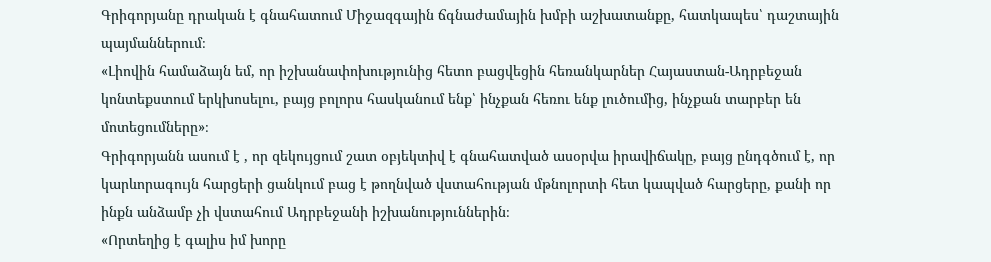Գրիգորյանը դրական է գնահատում Միջազգային ճգնաժամային խմբի աշխատանքը, հատկապես՝ դաշտային պայմաններում։
«Լիովին համաձայն եմ, որ իշխանափոխությունից հետո բացվեցին հեռանկարներ Հայաստան-Ադրբեջան կոնտեքստում երկխոսելու, բայց բոլորս հասկանում ենք՝ ինչքան հեռու ենք լուծումից, ինչքան տարբեր են մոտեցումները»։
Գրիգորյանն ասում է , որ զեկույցում շատ օբյեկտիվ է գնահատված ասօրվա իրավիճակը, բայց ընդգծում է, որ կարևորագույն հարցերի ցանկում բաց է թողնված վստահության մթնոլորտի հետ կապված հարցերը, քանի որ ինքն անձամբ չի վստահում Ադրբեջանի իշխանություններին։
«Որտեղից է գալիս իմ խորը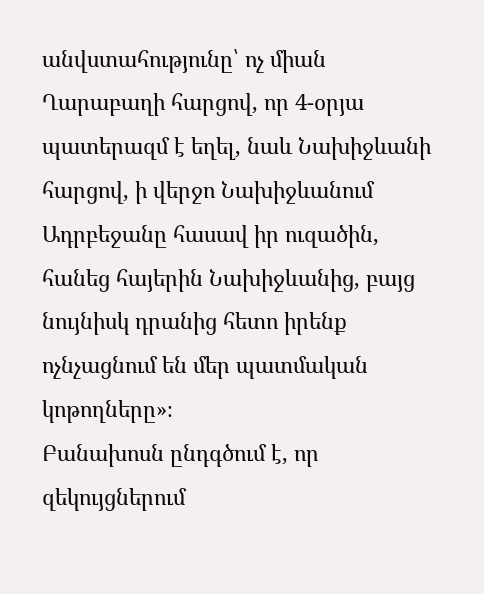անվստահությունը՝ ոչ միան Ղարաբաղի հարցով, որ 4-օրյա պատերազմ է եղել, նաև Նախիջևանի հարցով, ի վերջո Նախիջևանում Ադրբեջանը հասավ իր ուզածին, հանեց հայերին Նախիջևանից, բայց նույնիսկ դրանից հետո իրենք ոչնչացնում են մեր պատմական կոթողները»։
Բանախոսն ընդգծում է, որ զեկույցներում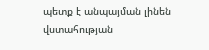պետք է անպայման լինեն վստահության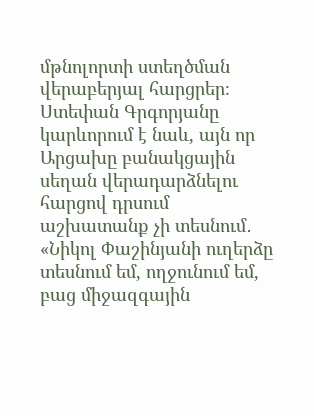մթնոլորտի ստեղծման վերաբերյալ հարցրեր։
Ստեփան Գրգորյանը կարևորում է նաև, այն որ Արցախը բանակցային սեղան վերադարձնելու հարցով դրսում աշխատանք չի տեսնում․
«Նիկոլ Փաշինյանի ուղերձը տեսնում եմ, ողջունում եմ, բաց միջազգային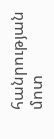հանրության մոտ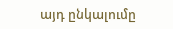այդ ընկալումը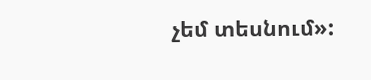չեմ տեսնում»: